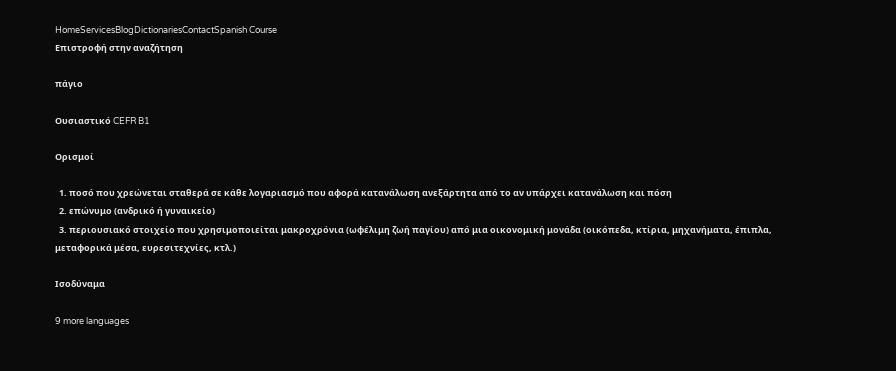HomeServicesBlogDictionariesContactSpanish Course
Επιστροφή στην αναζήτηση

πάγιο

Ουσιαστικό CEFR B1

Ορισμοί

  1. ποσό που χρεώνεται σταθερά σε κάθε λογαριασμό που αφορά κατανάλωση ανεξάρτητα από το αν υπάρχει κατανάλωση και πόση
  2. επώνυμο (ανδρικό ή γυναικείο)
  3. περιουσιακό στοιχείο που χρησιμοποιείται μακροχρόνια (ωφέλιμη ζωή παγίου) από μια οικονομική μονάδα (οικόπεδα, κτίρια, μηχανήματα, έπιπλα, μεταφορικά μέσα, ευρεσιτεχνίες, κτλ.)

Ισοδύναμα

9 more languages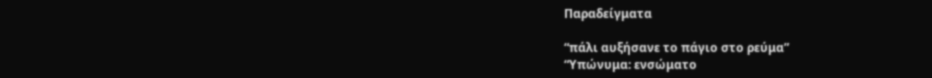Παραδείγματα

“πάλι αυξήσανε το πάγιο στο ρεύμα”
“Υπώνυμα: ενσώματο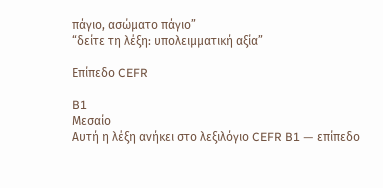πάγιο, ασώματο πάγιο”
“δείτε τη λέξη: υπολειμματική αξία”

Επίπεδο CEFR

B1
Μεσαίο
Αυτή η λέξη ανήκει στο λεξιλόγιο CEFR B1 — επίπεδο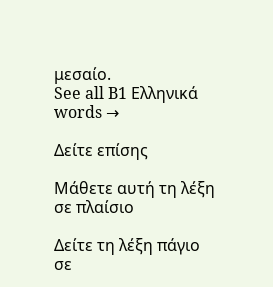μεσαίο.
See all B1 Ελληνικά words →

Δείτε επίσης

Μάθετε αυτή τη λέξη σε πλαίσιο

Δείτε τη λέξη πάγιο σε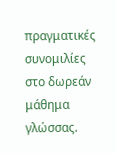πραγματικές συνομιλίες στο δωρεάν μάθημα γλώσσας.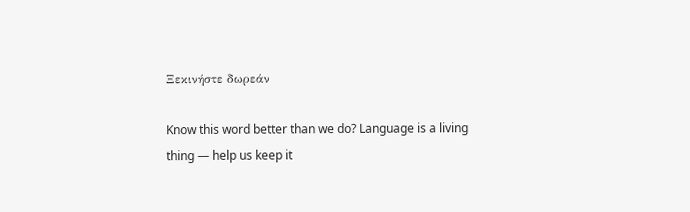Ξεκινήστε δωρεάν

Know this word better than we do? Language is a living thing — help us keep it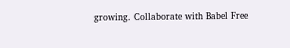growing. Collaborate with Babel Free